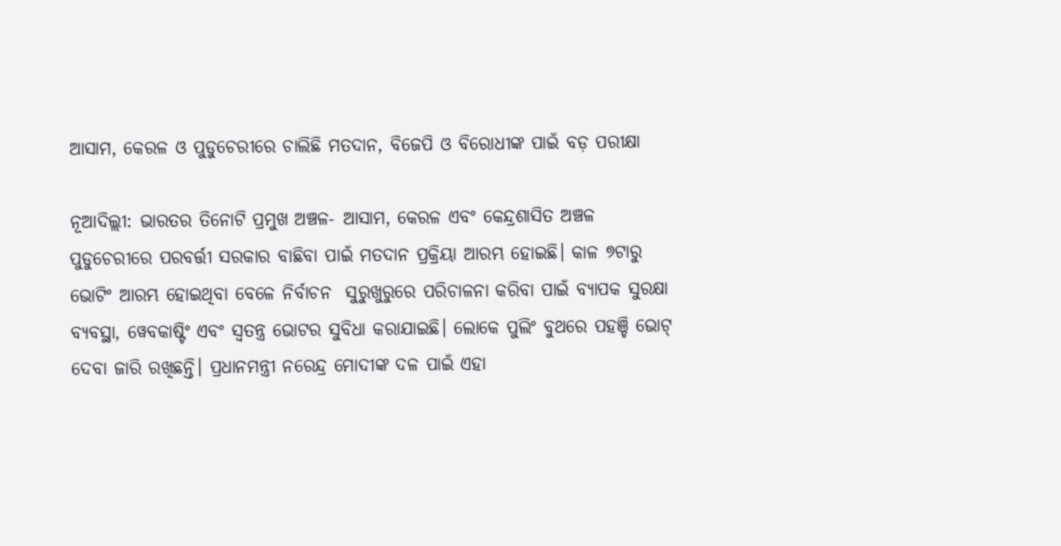ଆସାମ, କେରଳ ଓ ପୁଡୁଚେରୀରେ ଚାଲିଛି ମତଦାନ, ବିଜେପି ଓ ବିରୋଧୀଙ୍କ ପାଇଁ ବଡ଼ ପରୀକ୍ଷା

ନୂଆଦିଲ୍ଲୀ: ଭାରତର ତିନୋଟି ପ୍ରମୁଖ ଅଞ୍ଚଳ- ଆସାମ, କେରଳ ଏବଂ କେନ୍ଦ୍ରଶାସିତ ଅଞ୍ଚଳ ପୁଡୁଚେରୀରେ ପରବର୍ତ୍ତୀ ସରକାର ବାଛିବା ପାଇଁ ମତଦାନ ପ୍ରକ୍ରିୟା ଆରମ୍ଭ ହୋଇଛି। କାଳ ୭ଟାରୁ ଭୋଟିଂ ଆରମ୍ଭ ହୋଇଥିବା ବେଳେ ନିର୍ବାଚନ  ସୁରୁଖୁରୁରେ ପରିଚାଳନା କରିବା ପାଇଁ ବ୍ୟାପକ ସୁରକ୍ଷା ବ୍ୟବସ୍ଥା, ୱେବକାଷ୍ଟିଂ ଏବଂ ସ୍ୱତନ୍ତ୍ର ଭୋଟର ସୁବିଧା କରାଯାଇଛି। ଲୋକେ ପୁଲିଂ ବୁଥରେ ପହଞ୍ଚି ଭୋଟ୍ ଦେବା ଜାରି ରଖିଛନ୍ତି। ପ୍ରଧାନମନ୍ତ୍ରୀ ନରେନ୍ଦ୍ର ମୋଦୀଙ୍କ ଦଳ ପାଇଁ ଏହା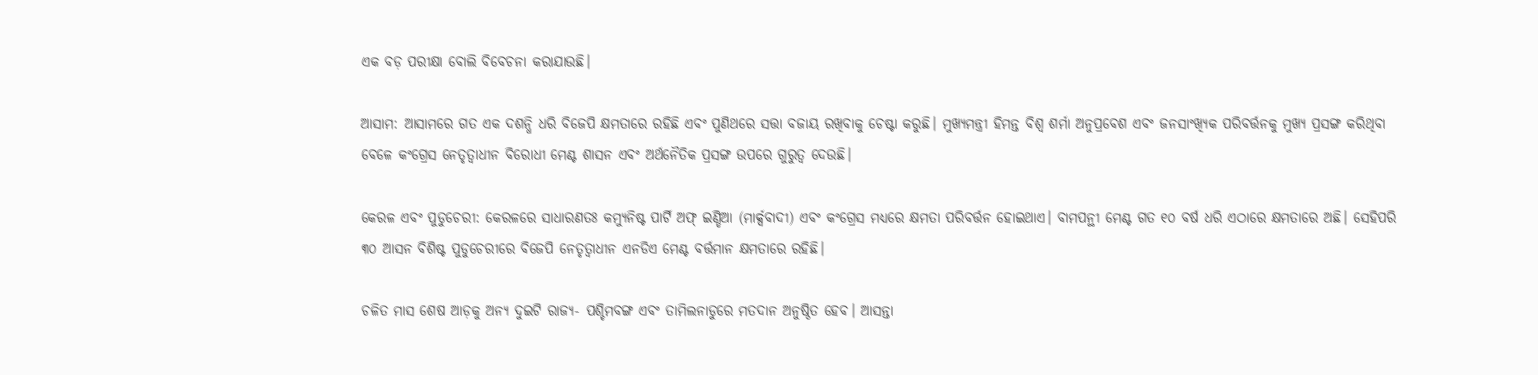ଏକ ବଡ଼ ପରୀକ୍ଷା ବୋଲି ବିବେଚନା କରାଯାଉଛି।

ଆସାମ: ଆସାମରେ ଗତ ଏକ ଦଶନ୍ଧି ଧରି ବିଜେପି କ୍ଷମତାରେ ରହିଛି ଏବଂ ପୁଣିଥରେ ସତ୍ତା ବଜାୟ ରଖିବାକୁ ଚେଷ୍ଟା କରୁଛି। ମୁଖ୍ୟମନ୍ତ୍ରୀ ହିମନ୍ତ ବିଶ୍ୱ ଶର୍ମା ଅନୁପ୍ରବେଶ ଏବଂ ଜନସାଂଖ୍ୟିକ ପରିବର୍ତ୍ତନକୁ ମୁଖ୍ୟ ପ୍ରସଙ୍ଗ କରିଥିବା ବେଳେ କଂଗ୍ରେସ ନେତୃତ୍ୱାଧୀନ ବିରୋଧୀ ମେଣ୍ଟ ଶାସନ ଏବଂ ଅର୍ଥନୈତିକ ପ୍ରସଙ୍ଗ ଉପରେ ଗୁରୁତ୍ୱ ଦେଉଛି।

କେରଳ ଏବଂ ପୁଡୁଚେରୀ: କେରଳରେ ସାଧାରଣତଃ କମ୍ୟୁନିଷ୍ଟ ପାର୍ଟି ଅଫ୍ ଇଣ୍ଡିଆ (ମାର୍କ୍ସବାଦୀ) ଏବଂ କଂଗ୍ରେସ ମଧ୍ୟରେ କ୍ଷମତା ପରିବର୍ତ୍ତନ ହୋଇଥାଏ। ବାମପନ୍ଥୀ ମେଣ୍ଟ ଗତ ୧୦ ବର୍ଷ ଧରି ଏଠାରେ କ୍ଷମତାରେ ଅଛି। ସେହିପରି ୩୦ ଆସନ ବିଶିଷ୍ଟ ପୁଡୁଚେରୀରେ ବିଜେପି ନେତୃତ୍ୱାଧୀନ ଏନଡିଏ ମେଣ୍ଟ ବର୍ତ୍ତମାନ କ୍ଷମତାରେ ରହିଛି।

ଚଳିତ ମାସ ଶେଷ ଆଡ଼କୁ ଅନ୍ୟ ଦୁଇଟି ରାଜ୍ୟ- ପଶ୍ଚିମବଙ୍ଗ ଏବଂ ତାମିଲନାଡୁରେ ମତଦାନ ଅନୁଷ୍ଠିତ ହେବ। ଆସନ୍ତା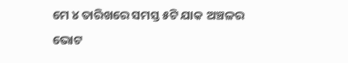ମେ ୪ ତାରିଖରେ ସମସ୍ତ ୫ଟି ଯାକ ଅଞ୍ଚଳର ଭୋଟ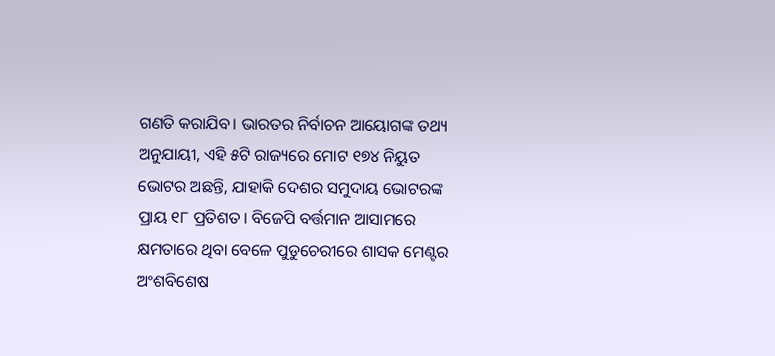ଗଣତି କରାଯିବ। ଭାରତର ନିର୍ବାଚନ ଆୟୋଗଙ୍କ ତଥ୍ୟ ଅନୁଯାୟୀ, ଏହି ୫ଟି ରାଜ୍ୟରେ ମୋଟ ୧୭୪ ନିୟୁତ ଭୋଟର ଅଛନ୍ତି, ଯାହାକି ଦେଶର ସମୁଦାୟ ଭୋଟରଙ୍କ ପ୍ରାୟ ୧୮ ପ୍ରତିଶତ। ବିଜେପି ବର୍ତ୍ତମାନ ଆସାମରେ କ୍ଷମତାରେ ଥିବା ବେଳେ ପୁଡୁଚେରୀରେ ଶାସକ ମେଣ୍ଟର ଅଂଶବିଶେଷ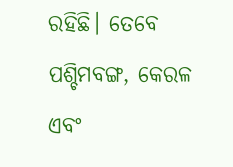ରହିଛି। ତେବେ ପଶ୍ଚିମବଙ୍ଗ, କେରଳ ଏବଂ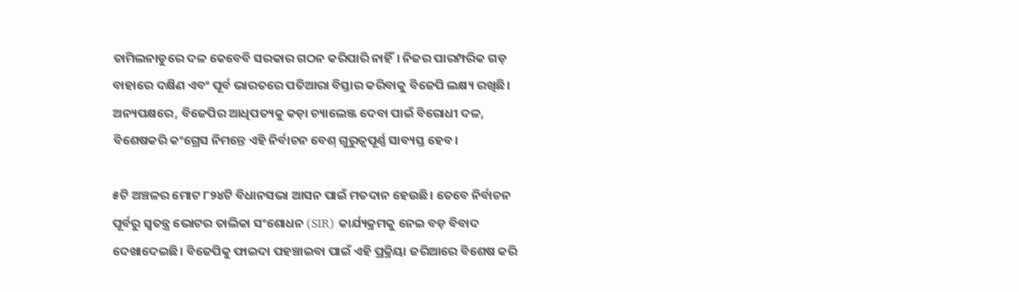ତାମିଲନାଡୁରେ ଦଳ କେବେବି ସରକାର ଗଠନ କରିପାରି ନାହିଁ। ନିଜର ପାରମ୍ପରିକ ଗଡ଼ ବାହାରେ ଦକ୍ଷିଣ ଏବଂ ପୂର୍ବ ଭାରତରେ ପତିଆରା ବିସ୍ତାର କରିବାକୁ ବିଜେପି ଲକ୍ଷ୍ୟ ରଖିଛି। ଅନ୍ୟପକ୍ଷରେ, ବିଜେପିର ଆଧିପତ୍ୟକୁ କଡ଼ା ଚ୍ୟାଲେଞ୍ଜ ଦେବା ପାଇଁ ବିରୋଧୀ ଦଳ, ବିଶେଷକରି କଂଗ୍ରେସ ନିମନ୍ତେ ଏହି ନିର୍ବାଚନ ବେଶ୍ ଗୁରୁତ୍ୱପୂର୍ଣ୍ଣ ସାବ୍ୟସ୍ତ ହେବ।

୫ଟି ଅଞ୍ଚଳର ମୋଟ ୮୨୪ଟି ବିଧାନସଭା ଆସନ ପାଇଁ ମତଦାନ ହେଉଛି। ତେବେ ନିର୍ବାଚନ ପୂର୍ବରୁ ସ୍ୱତନ୍ତ୍ର ଭୋଟର ତାଲିକା ସଂଶୋଧନ (SIR) କାର୍ଯ୍ୟକ୍ରମକୁ ନେଇ ବଡ଼ ବିବାଦ ଦେଖାଦେଇଛି। ବିଜେପିକୁ ଫାଇଦା ପହଞ୍ଚାଇବା ପାଇଁ ଏହି ପ୍ରକ୍ରିୟା ଜରିଆରେ ବିଶେଷ କରି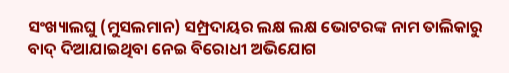ସଂଖ୍ୟାଲଘୁ (ମୁସଲମାନ) ସମ୍ପ୍ରଦାୟର ଲକ୍ଷ ଲକ୍ଷ ଭୋଟରଙ୍କ ନାମ ତାଲିକାରୁ ବାଦ୍ ଦିଆଯାଇଥିବା ନେଇ ବିରୋଧୀ ଅଭିଯୋଗ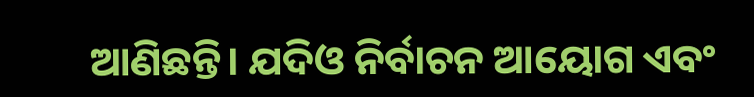ଆଣିଛନ୍ତି। ଯଦିଓ ନିର୍ବାଚନ ଆୟୋଗ ଏବଂ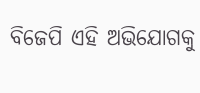ବିଜେପି ଏହି ଅଭିଯୋଗକୁ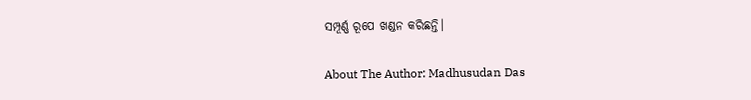ସମ୍ପୂର୍ଣ୍ଣ ରୂପେ ଖଣ୍ଡନ କରିଛନ୍ତି।

About The Author: Madhusudan Das